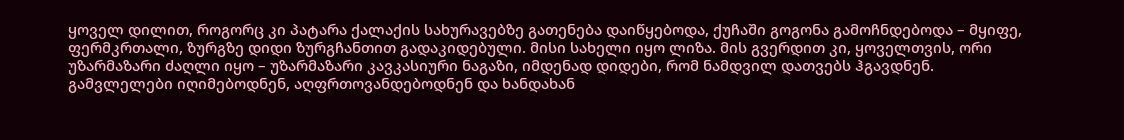ყოველ დილით, როგორც კი პატარა ქალაქის სახურავებზე გათენება დაიწყებოდა, ქუჩაში გოგონა გამოჩნდებოდა – მყიფე, ფერმკრთალი, ზურგზე დიდი ზურგჩანთით გადაკიდებული. მისი სახელი იყო ლიზა. მის გვერდით კი, ყოველთვის, ორი უზარმაზარი ძაღლი იყო – უზარმაზარი კავკასიური ნაგაზი, იმდენად დიდები, რომ ნამდვილ დათვებს ჰგავდნენ.
გამვლელები იღიმებოდნენ, აღფრთოვანდებოდნენ და ხანდახან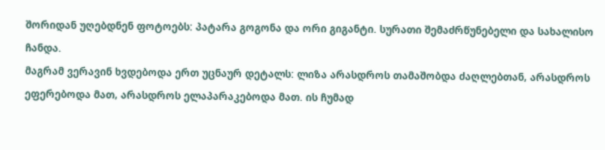შორიდან უღებდნენ ფოტოებს: პატარა გოგონა და ორი გიგანტი. სურათი შემაძრწუნებელი და სახალისო ჩანდა.
მაგრამ ვერავინ ხვდებოდა ერთ უცნაურ დეტალს: ლიზა არასდროს თამაშობდა ძაღლებთან, არასდროს ეფერებოდა მათ, არასდროს ელაპარაკებოდა მათ. ის ჩუმად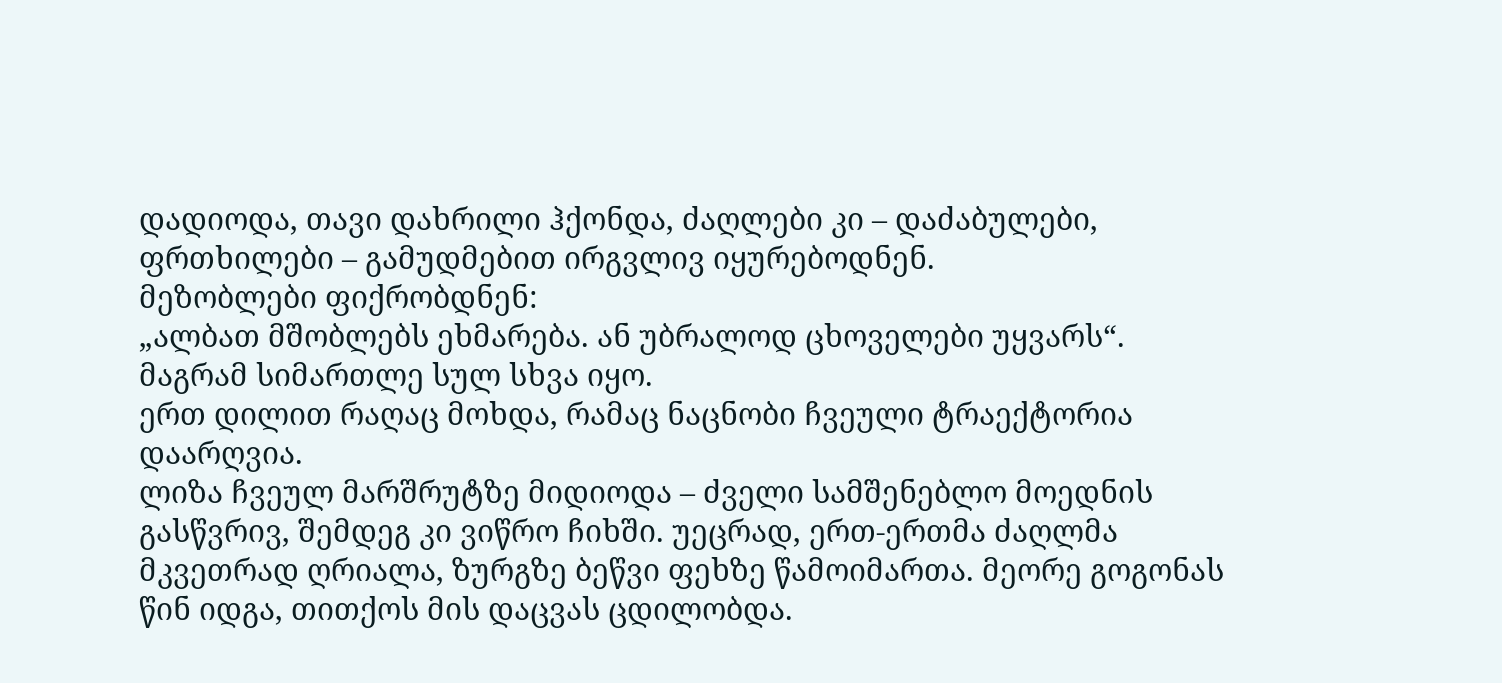დადიოდა, თავი დახრილი ჰქონდა, ძაღლები კი – დაძაბულები, ფრთხილები – გამუდმებით ირგვლივ იყურებოდნენ.
მეზობლები ფიქრობდნენ:
„ალბათ მშობლებს ეხმარება. ან უბრალოდ ცხოველები უყვარს“.
მაგრამ სიმართლე სულ სხვა იყო.
ერთ დილით რაღაც მოხდა, რამაც ნაცნობი ჩვეული ტრაექტორია დაარღვია.
ლიზა ჩვეულ მარშრუტზე მიდიოდა – ძველი სამშენებლო მოედნის გასწვრივ, შემდეგ კი ვიწრო ჩიხში. უეცრად, ერთ-ერთმა ძაღლმა მკვეთრად ღრიალა, ზურგზე ბეწვი ფეხზე წამოიმართა. მეორე გოგონას წინ იდგა, თითქოს მის დაცვას ცდილობდა.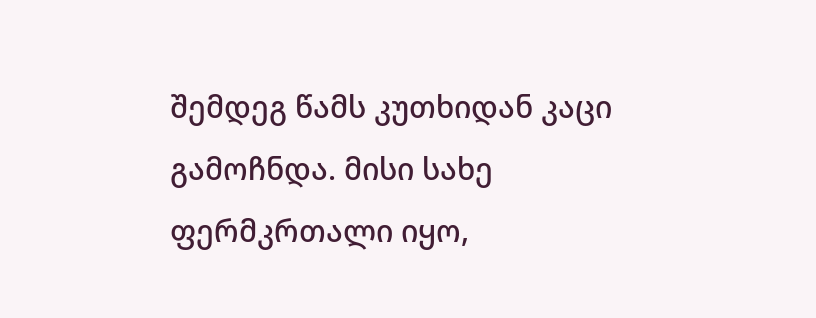შემდეგ წამს კუთხიდან კაცი გამოჩნდა. მისი სახე ფერმკრთალი იყო,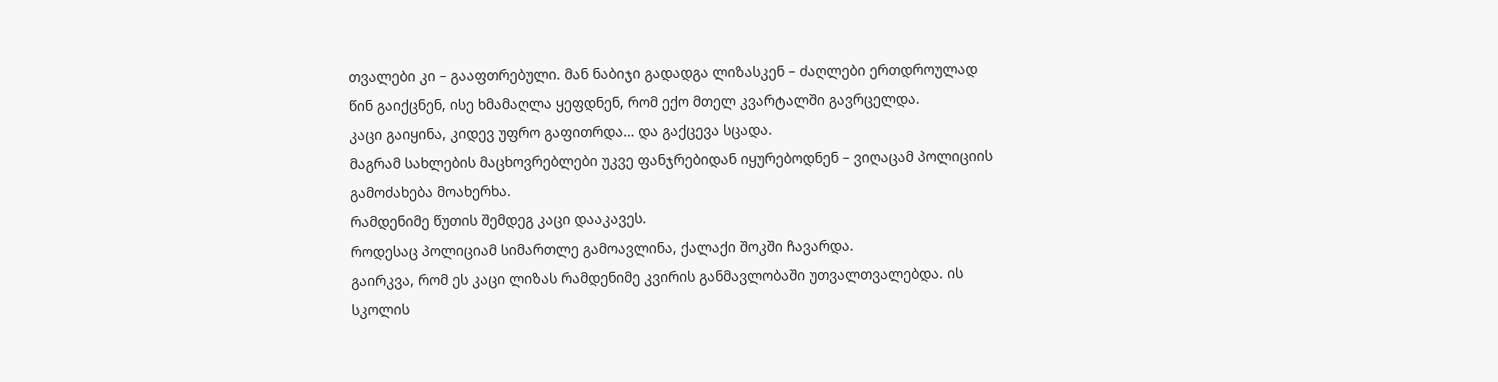თვალები კი – გააფთრებული. მან ნაბიჯი გადადგა ლიზასკენ – ძაღლები ერთდროულად წინ გაიქცნენ, ისე ხმამაღლა ყეფდნენ, რომ ექო მთელ კვარტალში გავრცელდა.
კაცი გაიყინა, კიდევ უფრო გაფითრდა… და გაქცევა სცადა.
მაგრამ სახლების მაცხოვრებლები უკვე ფანჯრებიდან იყურებოდნენ – ვიღაცამ პოლიციის გამოძახება მოახერხა.
რამდენიმე წუთის შემდეგ კაცი დააკავეს.
როდესაც პოლიციამ სიმართლე გამოავლინა, ქალაქი შოკში ჩავარდა.
გაირკვა, რომ ეს კაცი ლიზას რამდენიმე კვირის განმავლობაში უთვალთვალებდა. ის სკოლის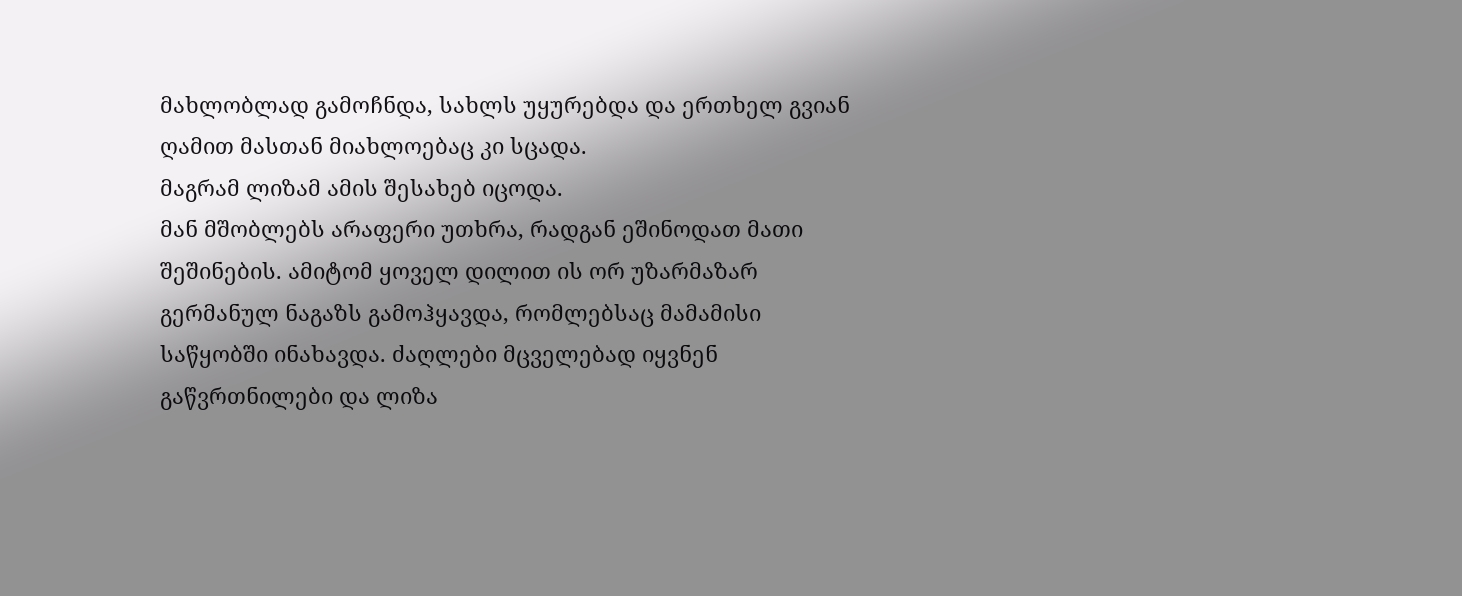მახლობლად გამოჩნდა, სახლს უყურებდა და ერთხელ გვიან ღამით მასთან მიახლოებაც კი სცადა.
მაგრამ ლიზამ ამის შესახებ იცოდა.
მან მშობლებს არაფერი უთხრა, რადგან ეშინოდათ მათი შეშინების. ამიტომ ყოველ დილით ის ორ უზარმაზარ გერმანულ ნაგაზს გამოჰყავდა, რომლებსაც მამამისი საწყობში ინახავდა. ძაღლები მცველებად იყვნენ გაწვრთნილები და ლიზა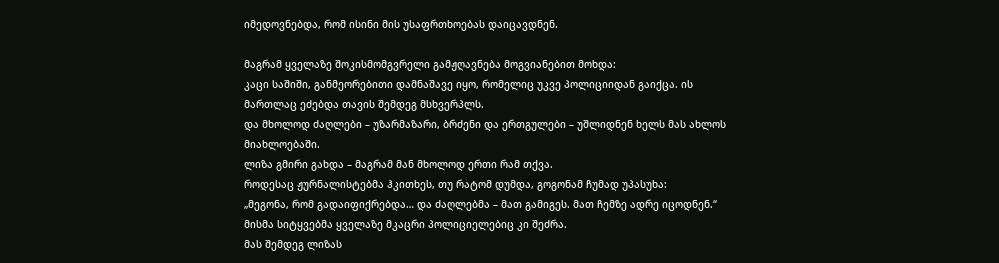იმედოვნებდა, რომ ისინი მის უსაფრთხოებას დაიცავდნენ.

მაგრამ ყველაზე შოკისმომგვრელი გამჟღავნება მოგვიანებით მოხდა:
კაცი საშიში, განმეორებითი დამნაშავე იყო, რომელიც უკვე პოლიციიდან გაიქცა. ის მართლაც ეძებდა თავის შემდეგ მსხვერპლს.
და მხოლოდ ძაღლები – უზარმაზარი, ბრძენი და ერთგულები – უშლიდნენ ხელს მას ახლოს მიახლოებაში.
ლიზა გმირი გახდა – მაგრამ მან მხოლოდ ერთი რამ თქვა.
როდესაც ჟურნალისტებმა ჰკითხეს, თუ რატომ დუმდა, გოგონამ ჩუმად უპასუხა:
„მეგონა, რომ გადაიფიქრებდა… და ძაღლებმა – მათ გამიგეს. მათ ჩემზე ადრე იცოდნენ.“
მისმა სიტყვებმა ყველაზე მკაცრი პოლიციელებიც კი შეძრა.
მას შემდეგ ლიზას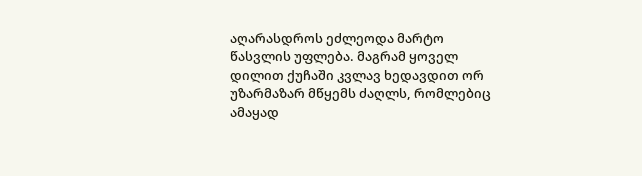აღარასდროს ეძლეოდა მარტო წასვლის უფლება. მაგრამ ყოველ დილით ქუჩაში კვლავ ხედავდით ორ უზარმაზარ მწყემს ძაღლს, რომლებიც ამაყად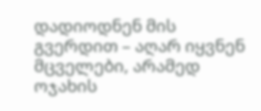დადიოდნენ მის გვერდით – აღარ იყვნენ მცველები, არამედ ოჯახის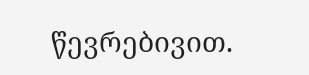წევრებივით.